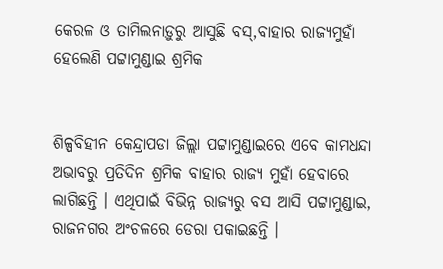କେରଳ ଓ ତାମିଲନାଡ଼ୁରୁ ଆସୁଛି ବସ୍‌,ବାହାର ରାଜ୍ୟମୁହାଁ ହେଲେଣି ପଟ୍ଟାମୁଣ୍ଡାଇ ଶ୍ରମିକ


ଶିଳ୍ପବିହୀନ କେନ୍ଦ୍ରାପଡା ଜିଲ୍ଲା ପଟ୍ଟାମୁଣ୍ଡାଇରେ ଏବେ କାମଧନ୍ଦା ଅଭାବରୁ ପ୍ରତିଦିନ ଶ୍ରମିକ ବାହାର ରାଜ୍ୟ ମୁହାଁ ହେବାରେ ଲାଗିଛନ୍ତି । ଏଥିପାଇଁ ବିଭିନ୍ନ ରାଜ୍ୟରୁ ବସ ଆସି ପଟ୍ଟାମୁଣ୍ଡାଇ, ରାଜନଗର ଅଂଚଳରେ ଡେରା ପକାଇଛନ୍ତି ।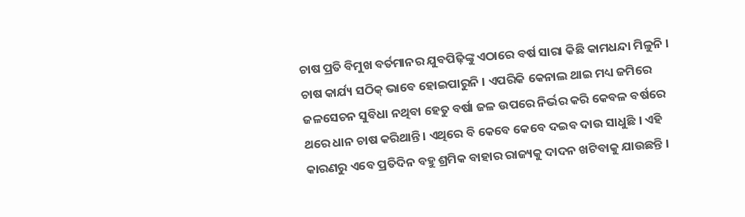ଚାଷ ପ୍ରତି ବିମୁଖ ବର୍ତମାନର ଯୁବପିଢ଼ିଙ୍କୁ ଏଠାରେ ବର୍ଷ ସାରା କିଛି କାମଧନ୍ଦା ମିଳୁନି । ଚାଷ କାର୍ଯ୍ୟ ସଠିକ୍ ଭାବେ ହୋଇପାରୁନି । ଏପରିକି କେନାଲ ଥାଇ ମଧ୍ୟ ଜମିରେ ଜଳସେଚନ ସୁବିଧା ନଥିବା ହେତୁ ବର୍ଷା ଜଳ ଉପରେ ନିର୍ଭର କରି କେବଳ ବର୍ଷରେ ଥରେ ଧାନ ଚାଷ କରିଥାନ୍ତି । ଏଥିରେ ବି କେବେ କେବେ ଦଇବ ଦାଉ ସାଧୁଛି । ଏହି କାରଣରୁ ଏବେ ପ୍ରତିଦିନ ବହୁ ଶ୍ରମିକ ବାହାର ରାଜ୍ୟକୁ ଦାଦନ ଖଟିବାକୁ ଯାଉଛନ୍ତି ।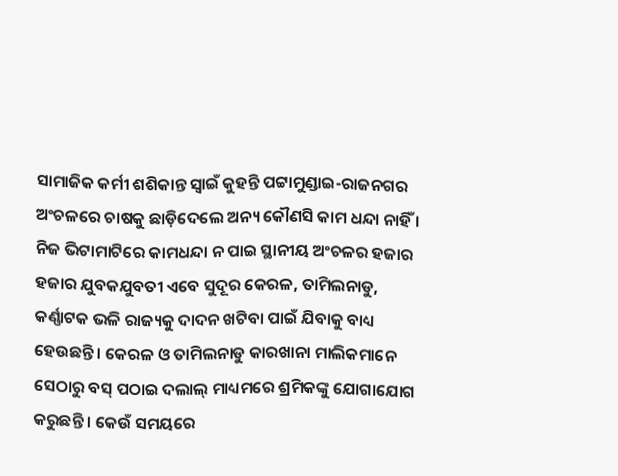ସାମାଜିକ କର୍ମୀ ଶଶିକାନ୍ତ ସ୍ୱାଇଁ କୁହନ୍ତି ପଟ୍ଟାମୁଣ୍ଡାଇ-ରାଜନଗର ଅଂଚଳରେ ଚାଷକୁ ଛାଡ଼ିଦେଲେ ଅନ୍ୟ କୌଣସି କାମ ଧନ୍ଦା ନାହିଁ । ନିଜ ଭିଟାମାଟିରେ କାମଧନ୍ଦା ନ ପାଇ ସ୍ଥାନୀୟ ଅଂଚଳର ହଜାର ହଜାର ଯୁବକଯୁବତୀ ଏବେ ସୁଦୂର କେରଳ, ତାମିଲନାଡୁ, କର୍ଣ୍ଣାଟକ ଭଳି ରାଜ୍ୟକୁ ଦାଦନ ଖଟିବା ପାଇଁ ଯିବାକୁ ବାଧ୍ୟ ହେଉଛନ୍ତି । କେରଳ ଓ ତାମିଲନାଡୁ କାରଖାନା ମାଲିକମାନେ ସେଠାରୁ ବସ୍ ପଠାଇ ଦଲାଲ୍ ମାଧ୍ୟମରେ ଶ୍ରମିକଙ୍କୁ ଯୋଗାଯୋଗ କରୁଛନ୍ତି । କେଉଁ ସମୟରେ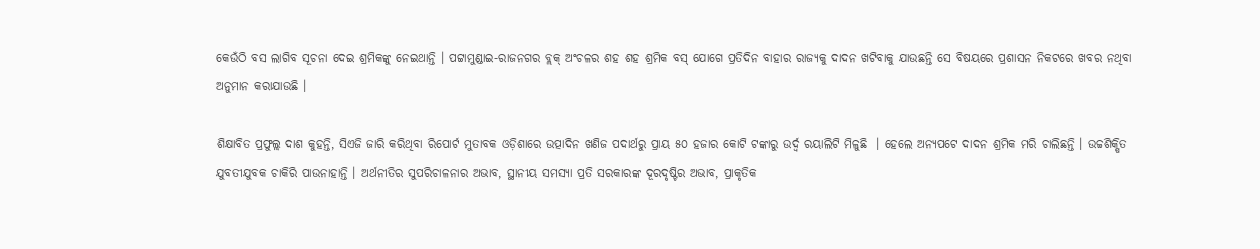କେଉଁଠି ବସ ଲାଗିବ ସୂଚନା ଦେଇ ଶ୍ରମିକଙ୍କୁ ନେଇଥାନ୍ତି । ପଟ୍ଟାମୁଣ୍ଡାଇ-ରାଜନଗର ବ୍ଲକ୍ ଅଂଚଳର ଶହ ଶହ ଶ୍ରମିକ ବସ୍ ଯୋଗେ ପ୍ରତିଦିନ ବାହାର ରାଜ୍ୟକୁ ଦାଦନ ଖଟିବାକୁ ଯାଉଛନ୍ତି ସେ ବିଷୟରେ ପ୍ରଶାସନ ନିକଟରେ ଖବର ନଥିବା ଅନୁମାନ କରାଯାଉଛି ।

ଶିକ୍ଷାବିତ ପ୍ରଫୁଲ୍ଲ ଦାଶ କୁହନ୍ତି, ସିଏଜି ଜାରି କରିଥିବା ରିପୋର୍ଟ ମୁତାବକ ଓଡ଼ିଶାରେ ଉତ୍ପାଦିନ ଖଣିଜ ପଦାର୍ଥରୁ ପ୍ରାୟ ୫୦ ହଜାର କୋଟି ଟଙ୍କାରୁ ଉର୍ଦ୍ଵ ରୟାଲିଟି ମିଳୁଛି  । ହେଲେ ଅନ୍ୟପଟେ ଦାଦନ ଶ୍ରମିକ ମରି ଚାଲିଛନ୍ତି । ଉଚ୍ଚଶିକ୍ଷିତ ଯୁବତୀଯୁବକ ଚାକିରି ପାଉନାହାନ୍ତି । ଅର୍ଥନୀତିର ସୁପରିଚାଳନାର ଅଭାବ, ସ୍ଥାନୀୟ ସମସ୍ୟା ପ୍ରତି ସରକାରଙ୍କ ଦୂରଦୃଷ୍ଟିର ଅଭାବ, ପ୍ରାକୃତିକ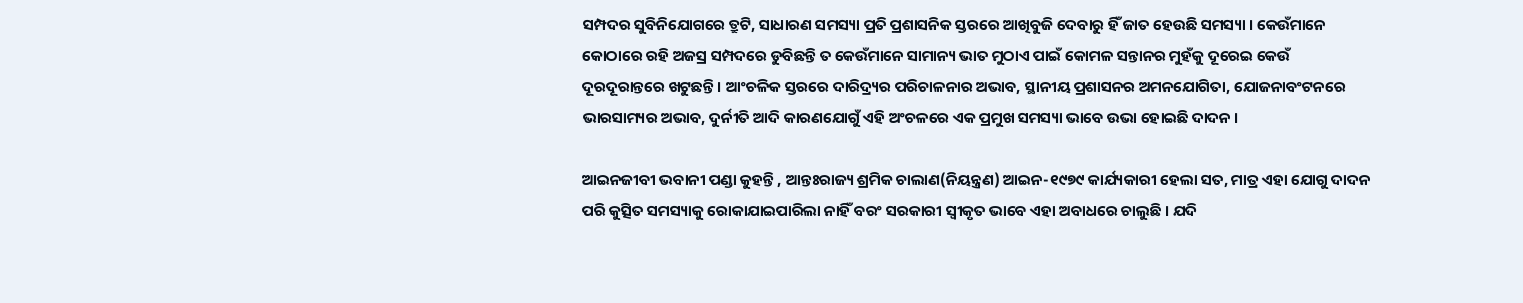ସମ୍ପଦର ସୁବିନିଯୋଗରେ ତ୍ରୁଟି, ସାଧାରଣ ସମସ୍ୟା ପ୍ରତି ପ୍ରଶାସନିକ ସ୍ତରରେ ଆଖିବୁଜି ଦେବାରୁ ହିଁ ଜାତ ହେଉଛି ସମସ୍ୟା । କେଉଁମାନେ କୋଠାରେ ରହି ଅଜସ୍ର ସମ୍ପଦରେ ଡୁବିଛନ୍ତି ତ କେଉଁମାନେ ସାମାନ୍ୟ ଭାତ ମୁଠାଏ ପାଇଁ କୋମଳ ସନ୍ତାନର ମୁହଁକୁ ଦୂରେଇ କେଉଁ ଦୂରଦୂରାନ୍ତରେ ଖଟୁଛନ୍ତି । ଆଂଚଳିକ ସ୍ତରରେ ଦାରିଦ୍ର‌୍ୟର ପରିଚାଳନାର ଅଭାବ, ସ୍ଥାନୀୟ ପ୍ରଶାସନର ଅମନଯୋଗିତା, ଯୋଜନାବଂଟନରେ ଭାରସାମ୍ୟର ଅଭାବ, ଦୁର୍ନୀତି ଆଦି କାରଣଯୋଗୁଁ ଏହି ଅଂଚଳରେ ଏକ ପ୍ରମୁଖ ସମସ୍ୟା ଭାବେ ଉଭା ହୋଇଛି ଦାଦନ ।

ଆଇନଜୀବୀ ଭବାନୀ ପଣ୍ଡା କୁହନ୍ତି , ଆନ୍ତଃରାଜ୍ୟ ଶ୍ରମିକ ଚାଲାଣ(ନିୟନ୍ତ୍ରଣ) ଆଇନ-୧୯୭୯ କାର୍ଯ୍ୟକାରୀ ହେଲା ସତ, ମାତ୍ର ଏହା ଯୋଗୁ ଦାଦନ ପରି କୁତ୍ସିତ ସମସ୍ୟାକୁ ରୋକାଯାଇପାରିଲା ନାହିଁ ବରଂ ସରକାରୀ ସ୍ୱୀକୃତ ଭାବେ ଏହା ଅବାଧରେ ଚାଲୁଛି । ଯଦି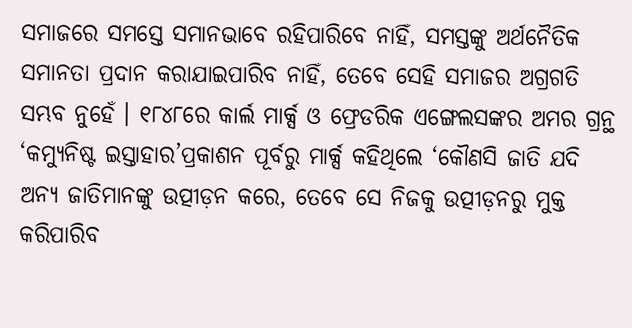ସମାଜରେ ସମସ୍ତେ ସମାନଭାବେ ରହିପାରିବେ ନାହିଁ, ସମସ୍ତଙ୍କୁ ଅର୍ଥନୈତିକ ସମାନତା ପ୍ରଦାନ କରାଯାଇପାରିବ ନାହିଁ, ତେବେ ସେହି ସମାଜର ଅଗ୍ରଗତି ସମ୍ଭବ ନୁହେଁ । ୧୮୪୮ରେ କାର୍ଲ ମାର୍କ୍ସ ଓ ଫ୍ରେଡରିକ ଏଙ୍ଗେଲସଙ୍କର ଅମର ଗ୍ରନ୍ଥ ‘କମ୍ୟୁନିଷ୍ଟ ଇସ୍ତାହାର’ପ୍ରକାଶନ ପୂର୍ବରୁ ମାର୍କ୍ସ କହିଥିଲେ ‘କୌଣସି ଜାତି ଯଦି ଅନ୍ୟ ଜାତିମାନଙ୍କୁ ଉତ୍ପୀଡ଼ନ କରେ, ତେବେ ସେ ନିଜକୁ ଉତ୍ପୀଡ଼ନରୁ ମୁକ୍ତ କରିପାରିବ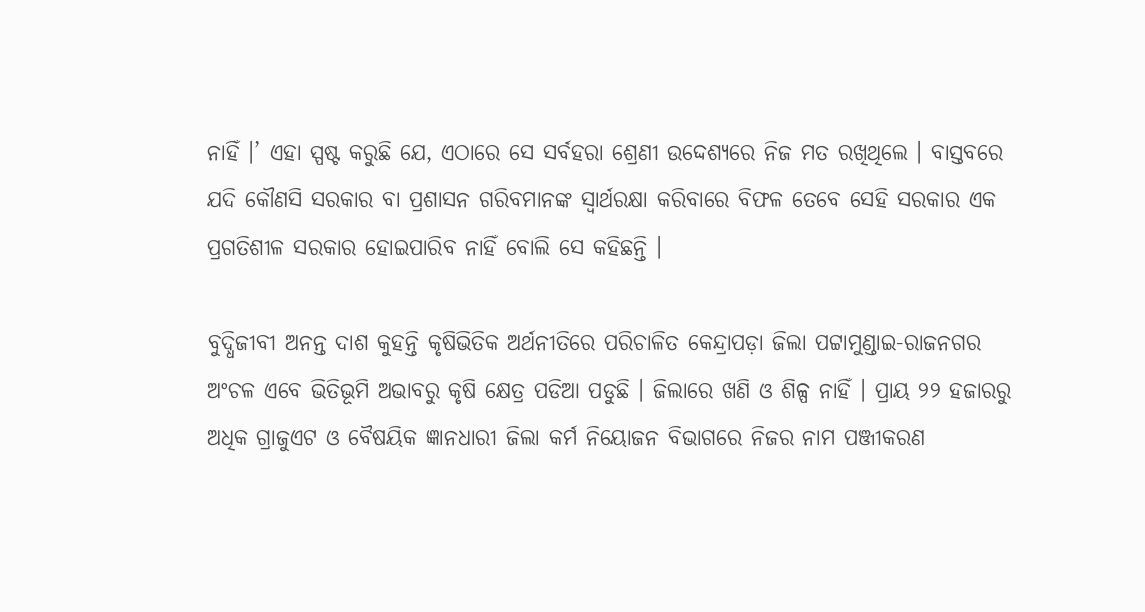ନାହିଁ ।’ ଏହା ସ୍ପଷ୍ଟ କରୁଛି ଯେ, ଏଠାରେ ସେ ସର୍ବହରା ଶ୍ରେଣୀ ଉଦ୍ଦେଶ୍ୟରେ ନିଜ ମତ ରଖିଥିଲେ । ବାସ୍ତବରେ ଯଦି କୌଣସି ସରକାର ବା ପ୍ରଶାସନ ଗରିବମାନଙ୍କ ସ୍ୱାର୍ଥରକ୍ଷା କରିବାରେ ବିଫଳ ତେବେ ସେହି ସରକାର ଏକ ପ୍ରଗତିଶୀଳ ସରକାର ହୋଇପାରିବ ନାହିଁ ବୋଲି ସେ କହିଛନ୍ତି ।

ବୁଦ୍ଧିଜୀବୀ ଅନନ୍ତ ଦାଶ କୁହନ୍ତି କୃଷିଭିତିକ ଅର୍ଥନୀତିରେ ପରିଚାଳିତ କେନ୍ଦ୍ରାପଡ଼ା ଜିଲା ପଟ୍ଟାମୁଣ୍ଡାଇ-ରାଜନଗର ଅଂଚଳ ଏବେ ଭିତିଭୂମି ଅଭାବରୁ କୃଷି କ୍ଷେତ୍ର ପଡିଆ ପଡୁଛି । ଜିଲାରେ ଖଣି ଓ ଶିଳ୍ପ ନାହିଁ । ପ୍ରାୟ ୨୨ ହଜାରରୁ ଅଧିକ ଗ୍ରାଜୁଏଟ ଓ ବୈଷୟିକ ଜ୍ଞାନଧାରୀ ଜିଲା କର୍ମ ନିୟୋଜନ ବିଭାଗରେ ନିଜର ନାମ ପଞ୍ଜୀକରଣ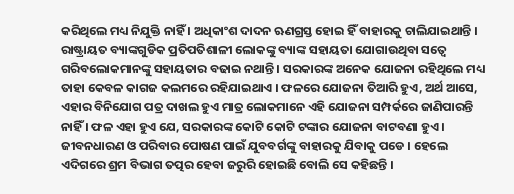କରିଥିଲେ ମଧ୍ୟ ନିଯୁକ୍ତି ନାହିଁ । ଅଧିକାଂଶ ଦାଦନ ଋଣଗ୍ରସ୍ତ ହୋଇ ହିଁ ବାହାରକୁ ଚାଲିଯାଇଥାନ୍ତି । ରାଷ୍ଟ୍ରାୟତ ବ୍ୟାଙ୍କଗୁଡିକ ପ୍ରତିପତିଶାଳୀ ଲୋକଙ୍କୁ ବ୍ୟାଙ୍କ ସହାୟତା ଯୋଗାଉଥିବା ସତ୍ୱେ ଗରିବଲୋକମାନଙ୍କୁ ସହାୟତାର ବଢାଇ ନଥାନ୍ତି । ସରକାରଙ୍କ ଅନେକ ଯୋଜନା ରହିଥିଲେ ମଧ୍ୟ ତାହା କେବଳ କାଗଜ କଲମରେ ରହିଯାଇଥାଏ । ଫଳରେ ଯୋଜନା ତିଆରି ହୁଏ, ଅର୍ଥ ଆସେ, ଏହାର ବିନିଯୋଗ ପତ୍ର ଦାଖଲ ହୁଏ ମାତ୍ର ଲୋକମାନେ ଏହି ଯୋଜନା ସମ୍ପର୍କରେ ଜାଣିପାରନ୍ତି ନାହିଁ । ଫଳ ଏହା ହୁଏ ଯେ, ସରକାରଙ୍କ କୋଟି କୋଟି ଟଙ୍କାର ଯୋଜନା ବାଟବଣା ହୁଏ । ଜୀବନଧାରଣ ଓ ପରିବାର ପୋଷଣ ପାଇଁ ଯୁବବର୍ଗଙ୍କୁ ବାହାରକୁ ଯିବାକୁ ପଡେ । ହେଲେ ଏଦିଗରେ ଶ୍ରମ ବିଭାଗ ତତ୍ପର ହେବା ଜରୁରି ହୋଇଛି ବୋଲି ସେ କହିଛନ୍ତି ।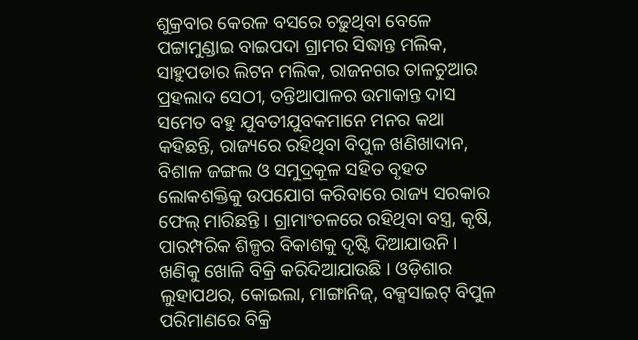ଶୁକ୍ରବାର କେରଳ ବସରେ ଚଢ଼ୁଥିବା ବେଳେ ପଟ୍ଟାମୁଣ୍ଡାଇ ବାଇପଦା ଗ୍ରାମର ସିଦ୍ଧାନ୍ତ ମଲିକ, ସାହୁପଡାର ଲିଟନ ମଲିକ, ରାଜନଗର ତାଳଚୁଆର ପ୍ରହଲାଦ ସେଠୀ, ତନ୍ତିଆପାଳର ଉମାକାନ୍ତ ଦାସ ସମେତ ବହୁ ଯୁବତୀଯୁବକମାନେ ମନର କଥା କହିଛନ୍ତି, ରାଜ୍ୟରେ ରହିଥିବା ବିପୁଳ ଖଣିଖାଦାନ, ବିଶାଳ ଜଙ୍ଗଲ ଓ ସମୁଦ୍ରକୂଳ ସହିତ ବୃହତ ଲୋକଶକ୍ତିକୁ ଉପଯୋଗ କରିବାରେ ରାଜ୍ୟ ସରକାର ଫେଲ୍ ମାରିଛନ୍ତି । ଗ୍ରାମାଂଚଳରେ ରହିଥିବା ବସ୍ତ୍ର, କୃଷି, ପାରମ୍ପରିକ ଶିଳ୍ପର ବିକାଶକୁ ଦୃଷ୍ଟି ଦିଆଯାଉନି । ଖଣିକୁ ଖୋଳି ବିକ୍ରି କରିଦିଆଯାଉଛି । ଓଡ଼ିଶାର ଲୁହାପଥର, କୋଇଲା, ମାଙ୍ଗାନିଜ୍‌, ବକ୍ସସାଇଟ୍ ବିପୁଳ ପରିମାଣରେ ବିକ୍ରି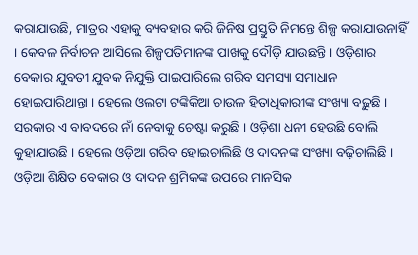କରାଯାଉଛି, ମାତ୍ରର ଏହାକୁ ବ୍ୟବହାର କରି ଜିନିଷ ପ୍ରସ୍ତୁତି ନିମନ୍ତେ ଶିଳ୍ପ କରାଯାଉନାହିଁ । କେବଳ ନିର୍ବାଚନ ଆସିଲେ ଶିଳ୍ପପତିମାନଙ୍କ ପାଖକୁ ଦୌଡ଼ି ଯାଉଛନ୍ତି । ଓଡ଼ିଶାର ବେକାର ଯୁବତୀ ଯୁବକ ନିଯୁକ୍ତି ପାଇପାରିଲେ ଗରିବ ସମସ୍ୟା ସମାଧାନ ହୋଇପାରିଥାନ୍ତା । ହେଲେ ଓଲଟା ଟଙ୍କିକିଆ ଚାଉଳ ହିତାଧିକାରୀଙ୍କ ସଂଖ୍ୟା ବଢ଼ୁଛି । ସରକାର ଏ ବାବଦରେ ନାଁ ନେବାକୁ ଚେଷ୍ଟା କରୁଛି । ଓଡ଼ିଶା ଧନୀ ହେଉଛି ବୋଲି କୁହାଯାଉଛି । ହେଲେ ଓଡ଼ିଆ ଗରିବ ହୋଇଚାଲିଛି ଓ ଦାଦନଙ୍କ ସଂଖ୍ୟା ବଢ଼ିଚାଲିଛି । ଓଡ଼ିଆ ଶିକ୍ଷିତ ବେକାର ଓ ଦାଦନ ଶ୍ରମିକଙ୍କ ଉପରେ ମାନସିକ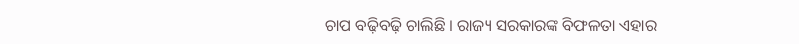ଚାପ ବଢ଼ିବଢ଼ି ଚାଲିଛି । ରାଜ୍ୟ ସରକାରଙ୍କ ବିଫଳତା ଏହାର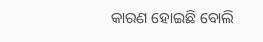କାରଣ ହୋଇଛି ବୋଲି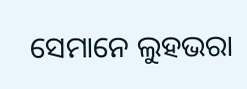ସେମାନେ ଲୁହଭରା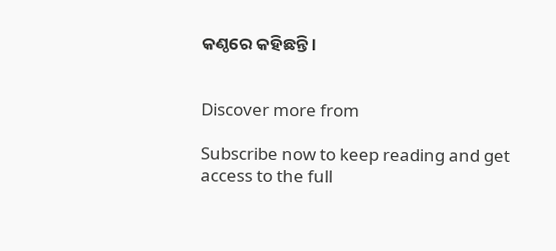କଣ୍ଠରେ କହିଛନ୍ତି ।


Discover more from

Subscribe now to keep reading and get access to the full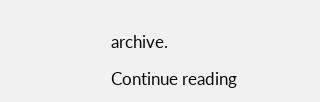archive.

Continue reading